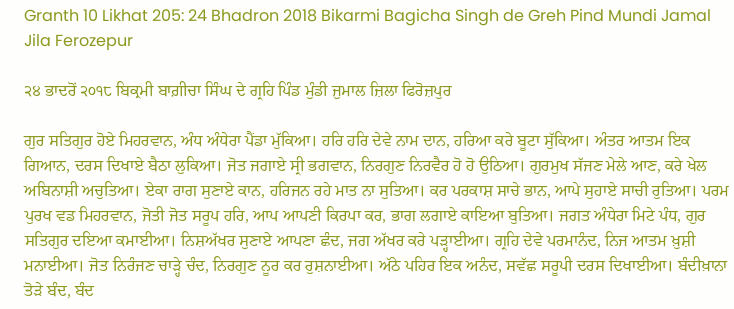Granth 10 Likhat 205: 24 Bhadron 2018 Bikarmi Bagicha Singh de Greh Pind Mundi Jamal Jila Ferozepur

੨੪ ਭਾਦਰੋਂ ੨੦੧੮ ਬਿਕ੍ਰਮੀ ਬਾਗ਼ੀਚਾ ਸਿੰਘ ਦੇ ਗ੍ਰਹਿ ਪਿੰਡ ਮੁੰਡੀ ਜੁਮਾਲ ਜ਼ਿਲਾ ਫਿਰੋਜ਼ਪੁਰ

ਗੁਰ ਸਤਿਗੁਰ ਹੋਏ ਮਿਹਰਵਾਨ, ਅੰਧ ਅੰਧੇਰਾ ਪੈਂਡਾ ਮੁੱਕਿਆ। ਹਰਿ ਹਰਿ ਦੇਵੇ ਨਾਮ ਦਾਨ, ਹਰਿਆ ਕਰੇ ਬੂਟਾ ਸੁੱਕਿਆ। ਅੰਤਰ ਆਤਮ ਇਕ ਗਿਆਨ, ਦਰਸ ਦਿਖਾਏ ਬੈਠਾ ਲੁਕਿਆ। ਜੋਤ ਜਗਾਏ ਸ੍ਰੀ ਭਗਵਾਨ, ਨਿਰਗੁਣ ਨਿਰਵੈਰ ਹੋ ਹੋ ਉਠਿਆ। ਗੁਰਮੁਖ ਸੱਜਣ ਮੇਲੇ ਆਣ, ਕਰੇ ਖੇਲ ਅਬਿਨਾਸ਼ੀ ਅਚੁਤਿਆ। ਏਕਾ ਰਾਗ ਸੁਣਾਏ ਕਾਨ, ਹਰਿਜਨ ਰਹੇ ਮਾਤ ਨਾ ਸੁਤਿਆ। ਕਰ ਪਰਕਾਸ਼ ਸਾਚੇ ਭਾਨ, ਆਪੇ ਸੁਹਾਏ ਸਾਚੀ ਰੁਤਿਆ। ਪਰਮ ਪੁਰਖ ਵਡ ਮਿਹਰਵਾਨ, ਜੋਤੀ ਜੋਤ ਸਰੂਪ ਹਰਿ, ਆਪ ਆਪਣੀ ਕਿਰਪਾ ਕਰ, ਭਾਗ ਲਗਾਏ ਕਾਇਆ ਬੁਤਿਆ। ਜਗਤ ਅੰਧੇਰਾ ਮਿਟੇ ਪੰਧ, ਗੁਰ ਸਤਿਗੁਰ ਦਇਆ ਕਮਾਈਆ। ਨਿਸ਼ਅੱਖਰ ਸੁਣਾਏ ਆਪਣਾ ਛੰਦ, ਜਗ ਅੱਖਰ ਕਰੇ ਪੜ੍ਹਾਈਆ। ਗ੍ਰਹਿ ਦੇਵੇ ਪਰਮਾਨੰਦ, ਨਿਜ ਆਤਮ ਖ਼ੁਸ਼ੀ ਮਨਾਈਆ। ਜੋਤ ਨਿਰੰਜਣ ਚਾੜ੍ਹੇ ਚੰਦ, ਨਿਰਗੁਣ ਨੂਰ ਕਰ ਰੁਸ਼ਨਾਈਆ। ਅੱਠੇ ਪਹਿਰ ਇਕ ਅਨੰਦ, ਸਵੱਛ ਸਰੂਪੀ ਦਰਸ ਦਿਖਾਈਆ। ਬੰਦੀਖ਼ਾਨਾ ਤੋੜੇ ਬੰਦ, ਬੰਦ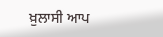ਖ਼ੁਲਾਸੀ ਆਪ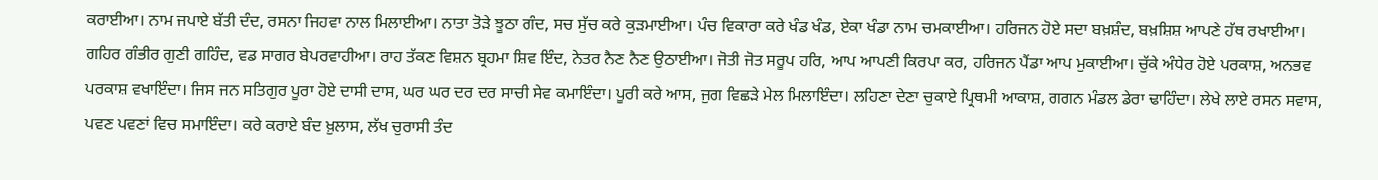ਕਰਾਈਆ। ਨਾਮ ਜਪਾਏ ਬੱਤੀ ਦੰਦ, ਰਸਨਾ ਜਿਹਵਾ ਨਾਲ ਮਿਲਾਈਆ। ਨਾਤਾ ਤੋੜੇ ਝੂਠਾ ਗੰਦ, ਸਚ ਸੁੱਚ ਕਰੇ ਕੁੜਮਾਈਆ। ਪੰਚ ਵਿਕਾਰਾ ਕਰੇ ਖੰਡ ਖੰਡ, ਏਕਾ ਖੰਡਾ ਨਾਮ ਚਮਕਾਈਆ। ਹਰਿਜਨ ਹੋਏ ਸਦਾ ਬਖ਼ਸ਼ੰਦ, ਬਖ਼ਸ਼ਿਸ਼ ਆਪਣੇ ਹੱਥ ਰਖਾਈਆ। ਗਹਿਰ ਗੰਭੀਰ ਗੁਣੀ ਗਹਿੰਦ, ਵਡ ਸਾਗਰ ਬੇਪਰਵਾਹੀਆ। ਰਾਹ ਤੱਕਣ ਵਿਸ਼ਨ ਬ੍ਰਹਮਾ ਸ਼ਿਵ ਇੰਦ, ਨੇਤਰ ਨੈਣ ਨੈਣ ਉਠਾਈਆ। ਜੋਤੀ ਜੋਤ ਸਰੂਪ ਹਰਿ, ਆਪ ਆਪਣੀ ਕਿਰਪਾ ਕਰ, ਹਰਿਜਨ ਪੈਂਡਾ ਆਪ ਮੁਕਾਈਆ। ਚੁੱਕੇ ਅੰਧੇਰ ਹੋਏ ਪਰਕਾਸ਼, ਅਨਭਵ ਪਰਕਾਸ਼ ਵਖਾਇੰਦਾ। ਜਿਸ ਜਨ ਸਤਿਗੁਰ ਪੂਰਾ ਹੋਏ ਦਾਸੀ ਦਾਸ, ਘਰ ਘਰ ਦਰ ਦਰ ਸਾਚੀ ਸੇਵ ਕਮਾਇੰਦਾ। ਪੂਰੀ ਕਰੇ ਆਸ, ਜੁਗ ਵਿਛੜੇ ਮੇਲ ਮਿਲਾਇੰਦਾ। ਲਹਿਣਾ ਦੇਣਾ ਚੁਕਾਏ ਪ੍ਰਿਥਮੀ ਆਕਾਸ਼, ਗਗਨ ਮੰਡਲ ਡੇਰਾ ਢਾਹਿੰਦਾ। ਲੇਖੇ ਲਾਏ ਰਸਨ ਸਵਾਸ, ਪਵਣ ਪਵਣਾਂ ਵਿਚ ਸਮਾਇੰਦਾ। ਕਰੇ ਕਰਾਏ ਬੰਦ ਖ਼ੁਲਾਸ, ਲੱਖ ਚੁਰਾਸੀ ਤੰਦ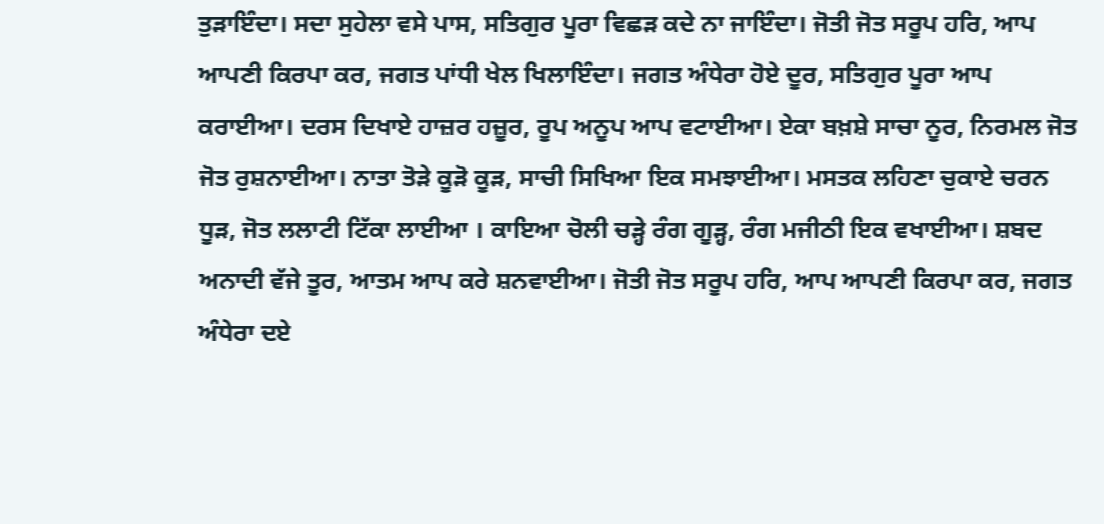ਤੁੜਾਇੰਦਾ। ਸਦਾ ਸੁਹੇਲਾ ਵਸੇ ਪਾਸ, ਸਤਿਗੁਰ ਪੂਰਾ ਵਿਛੜ ਕਦੇ ਨਾ ਜਾਇੰਦਾ। ਜੋਤੀ ਜੋਤ ਸਰੂਪ ਹਰਿ, ਆਪ ਆਪਣੀ ਕਿਰਪਾ ਕਰ, ਜਗਤ ਪਾਂਧੀ ਖੇਲ ਖਿਲਾਇੰਦਾ। ਜਗਤ ਅੰਧੇਰਾ ਹੋਏ ਦੂਰ, ਸਤਿਗੁਰ ਪੂਰਾ ਆਪ ਕਰਾਈਆ। ਦਰਸ ਦਿਖਾਏ ਹਾਜ਼ਰ ਹਜ਼ੂਰ, ਰੂਪ ਅਨੂਪ ਆਪ ਵਟਾਈਆ। ਏਕਾ ਬਖ਼ਸ਼ੇ ਸਾਚਾ ਨੂਰ, ਨਿਰਮਲ ਜੋਤ ਜੋਤ ਰੁਸ਼ਨਾਈਆ। ਨਾਤਾ ਤੋੜੇ ਕੂੜੋ ਕੂੜ, ਸਾਚੀ ਸਿਖਿਆ ਇਕ ਸਮਝਾਈਆ। ਮਸਤਕ ਲਹਿਣਾ ਚੁਕਾਏ ਚਰਨ ਧੂੜ, ਜੋਤ ਲਲਾਟੀ ਟਿੱਕਾ ਲਾਈਆ । ਕਾਇਆ ਚੋਲੀ ਚੜ੍ਹੇ ਰੰਗ ਗੂੜ੍ਹ, ਰੰਗ ਮਜੀਠੀ ਇਕ ਵਖਾਈਆ। ਸ਼ਬਦ ਅਨਾਦੀ ਵੱਜੇ ਤੂਰ, ਆਤਮ ਆਪ ਕਰੇ ਸ਼ਨਵਾਈਆ। ਜੋਤੀ ਜੋਤ ਸਰੂਪ ਹਰਿ, ਆਪ ਆਪਣੀ ਕਿਰਪਾ ਕਰ, ਜਗਤ ਅੰਧੇਰਾ ਦਏ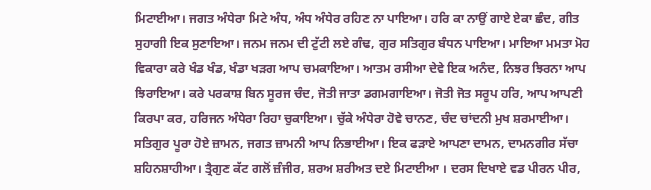ਮਿਟਾਈਆ। ਜਗਤ ਅੰਧੇਰਾ ਮਿਟੇ ਅੰਧ, ਅੰਧ ਅੰਧੇਰ ਰਹਿਣ ਨਾ ਪਾਇਆ। ਹਰਿ ਕਾ ਨਾਉਂ ਗਾਏ ਏਕਾ ਛੰਦ, ਗੀਤ ਸੁਹਾਗੀ ਇਕ ਸੁਣਾਇਆ। ਜਨਮ ਜਨਮ ਦੀ ਟੁੱਟੀ ਲਏ ਗੰਢ, ਗੁਰ ਸਤਿਗੁਰ ਬੰਧਨ ਪਾਇਆ। ਮਾਇਆ ਮਮਤਾ ਮੋਹ ਵਿਕਾਰਾ ਕਰੇ ਖੰਡ ਖੰਡ, ਖੰਡਾ ਖੜਗ ਆਪ ਚਮਕਾਇਆ। ਆਤਮ ਰਸੀਆ ਦੇਵੇ ਇਕ ਅਨੰਦ, ਨਿਝਰ ਝਿਰਨਾ ਆਪ ਝਿਰਾਇਆ। ਕਰੇ ਪਰਕਾਸ਼ ਬਿਨ ਸੂਰਜ ਚੰਦ, ਜੋਤੀ ਜਾਤਾ ਡਗਮਗਾਇਆ। ਜੋਤੀ ਜੋਤ ਸਰੂਪ ਹਰਿ, ਆਪ ਆਪਣੀ ਕਿਰਪਾ ਕਰ, ਹਰਿਜਨ ਅੰਧੇਰਾ ਰਿਹਾ ਚੁਕਾਇਆ। ਚੁੱਕੇ ਅੰਧੇਰਾ ਹੋਵੇ ਚਾਨਣ, ਚੰਦ ਚਾਂਦਨੀ ਮੁਖ ਸ਼ਰਮਾਈਆ। ਸਤਿਗੁਰ ਪੂਰਾ ਹੋਏ ਜ਼ਾਮਨ, ਜਗਤ ਜ਼ਾਮਨੀ ਆਪ ਨਿਭਾਈਆ। ਇਕ ਫੜਾਏ ਆਪਣਾ ਦਾਮਨ, ਦਾਮਨਗੀਰ ਸੱਚਾ ਸ਼ਹਿਨਸ਼ਾਹੀਆ। ਤ੍ਰੈਗੁਣ ਕੱਟ ਗਲੋਂ ਜ਼ੰਜੀਰ, ਸ਼ਰਅ ਸ਼ਰੀਅਤ ਦਏ ਮਿਟਾਈਆ । ਦਰਸ ਦਿਖਾਏ ਵਡ ਪੀਰਨ ਪੀਰ,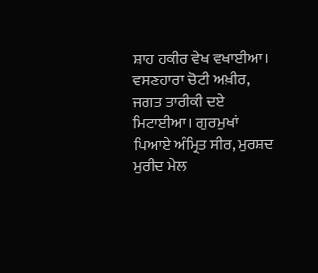ਸ਼ਾਹ ਹਕੀਰ ਵੇਖ ਵਖਾਈਆ। ਵਸਣਹਾਰਾ ਚੋਟੀ ਅਖ਼ੀਰ, ਜਗਤ ਤਾਰੀਕੀ ਦਏ ਮਿਟਾਈਆ। ਗੁਰਮੁਖਾਂ ਪਿਆਏ ਅੰਮ੍ਰਿਤ ਸੀਰ, ਮੁਰਸ਼ਦ ਮੁਰੀਦ ਮੇਲ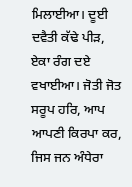ਮਿਲਾਈਆ। ਦੂਈ ਦਵੈਤੀ ਕੱਢੇ ਪੀੜ, ਏਕਾ ਰੰਗ ਦਏ ਵਖਾਈਆ। ਜੋਤੀ ਜੋਤ ਸਰੂਪ ਹਰਿ, ਆਪ ਆਪਣੀ ਕਿਰਪਾ ਕਰ, ਜਿਸ ਜਨ ਅੰਧੇਰਾ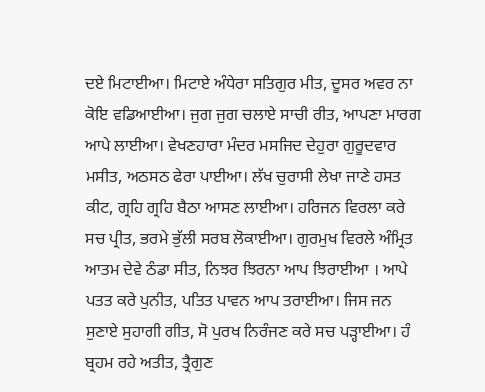ਦਏ ਮਿਟਾਈਆ। ਮਿਟਾਏ ਅੰਧੇਰਾ ਸਤਿਗੁਰ ਮੀਤ, ਦੂਸਰ ਅਵਰ ਨਾ ਕੋਇ ਵਡਿਆਈਆ। ਜੁਗ ਜੁਗ ਚਲਾਏ ਸਾਚੀ ਰੀਤ, ਆਪਣਾ ਮਾਰਗ ਆਪੇ ਲਾਈਆ। ਵੇਖਣਹਾਰਾ ਮੰਦਰ ਮਸਜਿਦ ਦੇਹੁਰਾ ਗੁਰੂਦਵਾਰ ਮਸੀਤ, ਅਠਸਠ ਫੇਰਾ ਪਾਈਆ। ਲੱਖ ਚੁਰਾਸੀ ਲੇਖਾ ਜਾਣੇ ਹਸਤ ਕੀਟ, ਗ੍ਰਹਿ ਗ੍ਰਹਿ ਬੈਠਾ ਆਸਣ ਲਾਈਆ। ਹਰਿਜਨ ਵਿਰਲਾ ਕਰੇ ਸਚ ਪ੍ਰੀਤ, ਭਰਮੇ ਭੁੱਲੀ ਸਰਬ ਲੋਕਾਈਆ। ਗੁਰਮੁਖ ਵਿਰਲੇ ਅੰਮ੍ਰਿਤ ਆਤਮ ਦੇਵੇ ਠੰਡਾ ਸੀਤ, ਨਿਝਰ ਝਿਰਨਾ ਆਪ ਝਿਰਾਈਆ । ਆਪੇ ਪਤਤ ਕਰੇ ਪੁਨੀਤ, ਪਤਿਤ ਪਾਵਨ ਆਪ ਤਰਾਈਆ। ਜਿਸ ਜਨ ਸੁਣਾਏ ਸੁਹਾਗੀ ਗੀਤ, ਸੋ ਪੁਰਖ ਨਿਰੰਜਣ ਕਰੇ ਸਚ ਪੜ੍ਹਾਈਆ। ਹੰ ਬ੍ਰਹਮ ਰਹੇ ਅਤੀਤ, ਤ੍ਰੈਗੁਣ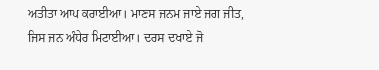ਅਤੀਤਾ ਆਪ ਕਰਾਈਆ। ਮਾਣਸ ਜਨਮ ਜਾਏ ਜਗ ਜੀਤ, ਜਿਸ ਜਨ ਅੰਧੇਰ ਮਿਟਾਈਆ। ਦਰਸ ਦਖਾਏ ਜੋ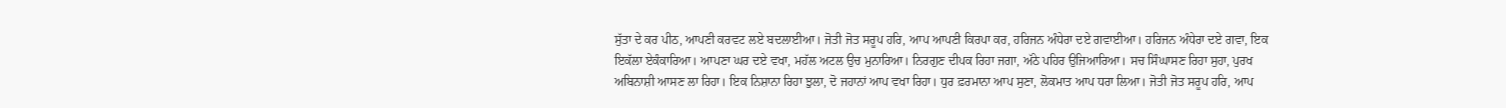ਸੁੱਤਾ ਦੇ ਕਰ ਪੀਠ, ਆਪਣੀ ਕਰਵਟ ਲਏ ਬਦਲਾਈਆ। ਜੋਤੀ ਜੋਤ ਸਰੂਪ ਹਰਿ, ਆਪ ਆਪਣੀ ਕਿਰਪਾ ਕਰ, ਹਰਿਜਨ ਅੰਧੇਰਾ ਦਏ ਗਵਾਈਆ। ਹਰਿਜਨ ਅੰਧੇਰਾ ਦਏ ਗਵਾ, ਇਕ ਇਕੱਲਾ ਏਕੰਕਾਰਿਆ। ਆਪਣਾ ਘਰ ਦਏ ਵਖਾ, ਮਹੱਲ ਅਟਲ ਉਚ ਮੁਨਾਰਿਆ। ਨਿਰਗੁਣ ਦੀਪਕ ਰਿਹਾ ਜਗਾ, ਅੱਠੇ ਪਹਿਰ ਉਜਿਆਰਿਆ। ਸਚ ਸਿੰਘਾਸਣ ਰਿਹਾ ਸੁਹਾ, ਪੁਰਖ ਅਬਿਨਾਸ਼ੀ ਆਸਣ ਲਾ ਰਿਹਾ। ਇਕ ਨਿਸ਼ਾਨਾ ਰਿਹਾ ਝੁਲਾ, ਦੋ ਜਹਾਨਾਂ ਆਪ ਵਖਾ ਰਿਹਾ। ਧੁਰ ਫ਼ਰਮਾਨਾ ਆਪ ਸੁਣਾ, ਲੋਕਮਾਤ ਆਪ ਧਰਾ ਲਿਆ। ਜੋਤੀ ਜੋਤ ਸਰੂਪ ਹਰਿ, ਆਪ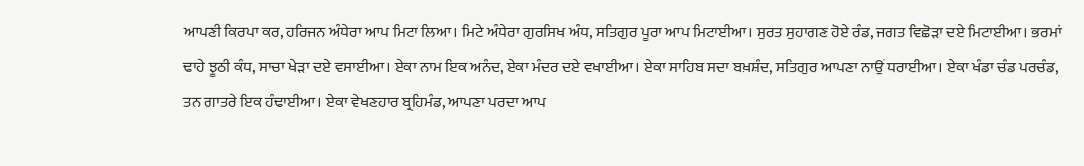ਆਪਣੀ ਕਿਰਪਾ ਕਰ, ਹਰਿਜਨ ਅੰਧੇਰਾ ਆਪ ਮਿਟਾ ਲਿਆ। ਮਿਟੇ ਅੰਧੇਰਾ ਗੁਰਸਿਖ ਅੰਧ, ਸਤਿਗੁਰ ਪੂਰਾ ਆਪ ਮਿਟਾਈਆ। ਸੁਰਤ ਸੁਹਾਗਣ ਹੋਏ ਰੰਡ, ਜਗਤ ਵਿਛੋੜਾ ਦਏ ਮਿਟਾਈਆ। ਭਰਮਾਂ ਢਾਹੇ ਝੂਠੀ ਕੰਧ, ਸਾਚਾ ਖੇੜਾ ਦਏ ਵਸਾਈਆ। ਏਕਾ ਨਾਮ ਇਕ ਅਨੰਦ, ਏਕਾ ਮੰਦਰ ਦਏ ਵਖਾਈਆ। ਏਕਾ ਸਾਹਿਬ ਸਦਾ ਬਖ਼ਸ਼ੰਦ, ਸਤਿਗੁਰ ਆਪਣਾ ਨਾਉਂ ਧਰਾਈਆ। ਏਕਾ ਖੰਡਾ ਚੰਡ ਪਰਚੰਡ, ਤਨ ਗਾਤਰੇ ਇਕ ਹੰਢਾਈਆ। ਏਕਾ ਵੇਖਣਹਾਰ ਬ੍ਰਹਿਮੰਡ, ਆਪਣਾ ਪਰਦਾ ਆਪ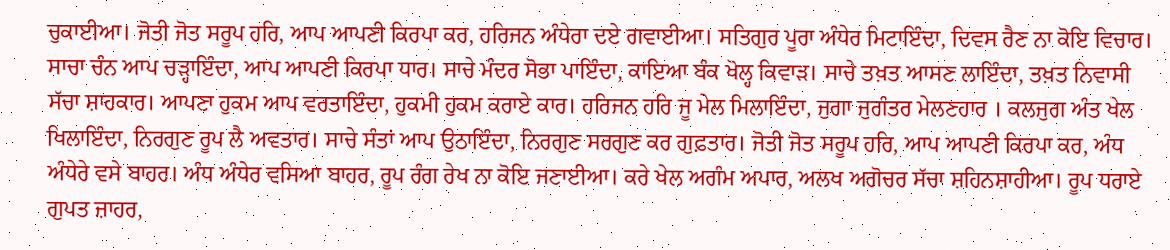ਚੁਕਾਈਆ। ਜੋਤੀ ਜੋਤ ਸਰੂਪ ਹਰਿ, ਆਪ ਆਪਣੀ ਕਿਰਪਾ ਕਰ, ਹਰਿਜਨ ਅੰਧੇਰਾ ਦਏ ਗਵਾਈਆ। ਸਤਿਗੁਰ ਪੂਰਾ ਅੰਧੇਰ ਮਿਟਾਇੰਦਾ, ਦਿਵਸ ਰੈਣ ਨਾ ਕੋਇ ਵਿਚਾਰ। ਸਾਚਾ ਚੰਨ ਆਪ ਚੜ੍ਹਾਇੰਦਾ, ਆਪ ਆਪਣੀ ਕਿਰਪਾ ਧਾਰ। ਸਾਚੇ ਮੰਦਰ ਸੋਭਾ ਪਾਇੰਦਾ, ਕਾਇਆ ਬੰਕ ਖੋਲ੍ਹ ਕਿਵਾੜ। ਸਾਚੇ ਤਖ਼ਤ ਆਸਣ ਲਾਇੰਦਾ, ਤਖ਼ਤ ਨਿਵਾਸੀ ਸੱਚਾ ਸ਼ਾਹਕਾਰ। ਆਪਣਾ ਹੁਕਮ ਆਪ ਵਰਤਾਇੰਦਾ, ਹੁਕਮੀ ਹੁਕਮ ਕਰਾਏ ਕਾਰ। ਹਰਿਜਨ ਹਰਿ ਜੂ ਮੇਲ ਮਿਲਾਇੰਦਾ, ਜੁਗਾ ਜੁਗੰਤਰ ਮੇਲਣਹਾਰ । ਕਲਜੁਗ ਅੰਤ ਖੇਲ ਖਿਲਾਇੰਦਾ, ਨਿਰਗੁਣ ਰੂਪ ਲੈ ਅਵਤਾਰ। ਸਾਚੇ ਸੰਤਾਂ ਆਪ ਉਠਾਇੰਦਾ, ਨਿਰਗੁਣ ਸਰਗੁਣ ਕਰ ਗੁਫ਼ਤਾਰ। ਜੋਤੀ ਜੋਤ ਸਰੂਪ ਹਰਿ, ਆਪ ਆਪਣੀ ਕਿਰਪਾ ਕਰ, ਅੰਧ ਅੰਧੇਰੇ ਵਸੇ ਬਾਹਰ। ਅੰਧ ਅੰਧੇਰ ਵਸਿਆ ਬਾਹਰ, ਰੂਪ ਰੰਗ ਰੇਖ ਨਾ ਕੋਇ ਜਣਾਈਆ। ਕਰੇ ਖੇਲ ਅਗੰਮ ਅਪਾਰ, ਅਲਖ ਅਗੋਚਰ ਸੱਚਾ ਸ਼ਹਿਨਸ਼ਾਹੀਆ। ਰੂਪ ਧਰਾਏ ਗੁਪਤ ਜ਼ਾਹਰ,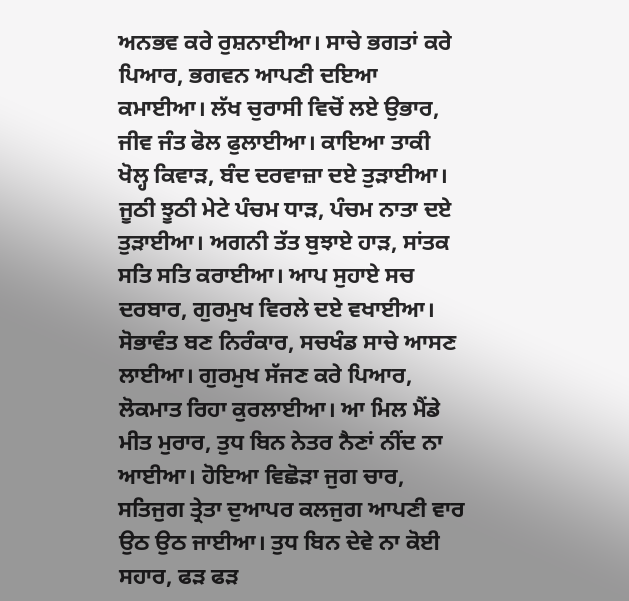ਅਨਭਵ ਕਰੇ ਰੁਸ਼ਨਾਈਆ। ਸਾਚੇ ਭਗਤਾਂ ਕਰੇ ਪਿਆਰ, ਭਗਵਨ ਆਪਣੀ ਦਇਆ ਕਮਾਈਆ। ਲੱਖ ਚੁਰਾਸੀ ਵਿਚੋਂ ਲਏ ਉਭਾਰ, ਜੀਵ ਜੰਤ ਫੋਲ ਫੁਲਾਈਆ। ਕਾਇਆ ਤਾਕੀ ਖੋਲ੍ਹ ਕਿਵਾੜ, ਬੰਦ ਦਰਵਾਜ਼ਾ ਦਏ ਤੁੜਾਈਆ। ਜੂਠੀ ਝੂਠੀ ਮੇਟੇ ਪੰਚਮ ਧਾੜ, ਪੰਚਮ ਨਾਤਾ ਦਏ ਤੁੜਾਈਆ। ਅਗਨੀ ਤੱਤ ਬੁਝਾਏ ਹਾੜ, ਸਾਂਤਕ ਸਤਿ ਸਤਿ ਕਰਾਈਆ। ਆਪ ਸੁਹਾਏ ਸਚ ਦਰਬਾਰ, ਗੁਰਮੁਖ ਵਿਰਲੇ ਦਏ ਵਖਾਈਆ। ਸੋਭਾਵੰਤ ਬਣ ਨਿਰੰਕਾਰ, ਸਚਖੰਡ ਸਾਚੇ ਆਸਣ ਲਾਈਆ। ਗੁਰਮੁਖ ਸੱਜਣ ਕਰੇ ਪਿਆਰ, ਲੋਕਮਾਤ ਰਿਹਾ ਕੁਰਲਾਈਆ। ਆ ਮਿਲ ਮੈਂਡੇ ਮੀਤ ਮੁਰਾਰ, ਤੁਧ ਬਿਨ ਨੇਤਰ ਨੈਣਾਂ ਨੀਂਦ ਨਾ ਆਈਆ। ਹੋਇਆ ਵਿਛੋੜਾ ਜੁਗ ਚਾਰ, ਸਤਿਜੁਗ ਤ੍ਰੇਤਾ ਦੁਆਪਰ ਕਲਜੁਗ ਆਪਣੀ ਵਾਰ ਉਠ ਉਠ ਜਾਈਆ। ਤੁਧ ਬਿਨ ਦੇਵੇ ਨਾ ਕੋਈ ਸਹਾਰ, ਫੜ ਫੜ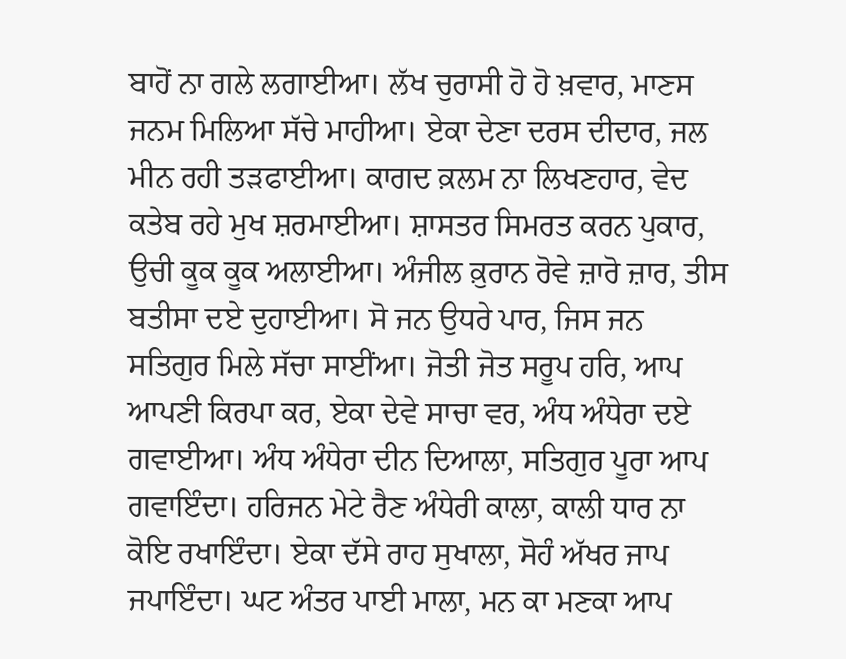ਬਾਹੋਂ ਨਾ ਗਲੇ ਲਗਾਈਆ। ਲੱਖ ਚੁਰਾਸੀ ਹੋ ਹੋ ਖ਼ਵਾਰ, ਮਾਣਸ ਜਨਮ ਮਿਲਿਆ ਸੱਚੇ ਮਾਹੀਆ। ਏਕਾ ਦੇਣਾ ਦਰਸ ਦੀਦਾਰ, ਜਲ ਮੀਨ ਰਹੀ ਤੜਫਾਈਆ। ਕਾਗਦ ਕ਼ਲਮ ਨਾ ਲਿਖਣਹਾਰ, ਵੇਦ ਕਤੇਬ ਰਹੇ ਮੁਖ ਸ਼ਰਮਾਈਆ। ਸ਼ਾਸਤਰ ਸਿਮਰਤ ਕਰਨ ਪੁਕਾਰ, ਉਚੀ ਕੂਕ ਕੂਕ ਅਲਾਈਆ। ਅੰਜੀਲ ਕ਼ੁਰਾਨ ਰੋਵੇ ਜ਼ਾਰੋ ਜ਼ਾਰ, ਤੀਸ ਬਤੀਸਾ ਦਏ ਦੁਹਾਈਆ। ਸੋ ਜਨ ਉਧਰੇ ਪਾਰ, ਜਿਸ ਜਨ ਸਤਿਗੁਰ ਮਿਲੇ ਸੱਚਾ ਸਾਈਂਆ। ਜੋਤੀ ਜੋਤ ਸਰੂਪ ਹਰਿ, ਆਪ ਆਪਣੀ ਕਿਰਪਾ ਕਰ, ਏਕਾ ਦੇਵੇ ਸਾਚਾ ਵਰ, ਅੰਧ ਅੰਧੇਰਾ ਦਏ ਗਵਾਈਆ। ਅੰਧ ਅੰਧੇਰਾ ਦੀਨ ਦਿਆਲਾ, ਸਤਿਗੁਰ ਪੂਰਾ ਆਪ ਗਵਾਇੰਦਾ। ਹਰਿਜਨ ਮੇਟੇ ਰੈਣ ਅੰਧੇਰੀ ਕਾਲਾ, ਕਾਲੀ ਧਾਰ ਨਾ ਕੋਇ ਰਖਾਇੰਦਾ। ਏਕਾ ਦੱਸੇ ਰਾਹ ਸੁਖਾਲਾ, ਸੋਹੰ ਅੱਖਰ ਜਾਪ ਜਪਾਇੰਦਾ। ਘਟ ਅੰਤਰ ਪਾਈ ਮਾਲਾ, ਮਨ ਕਾ ਮਣਕਾ ਆਪ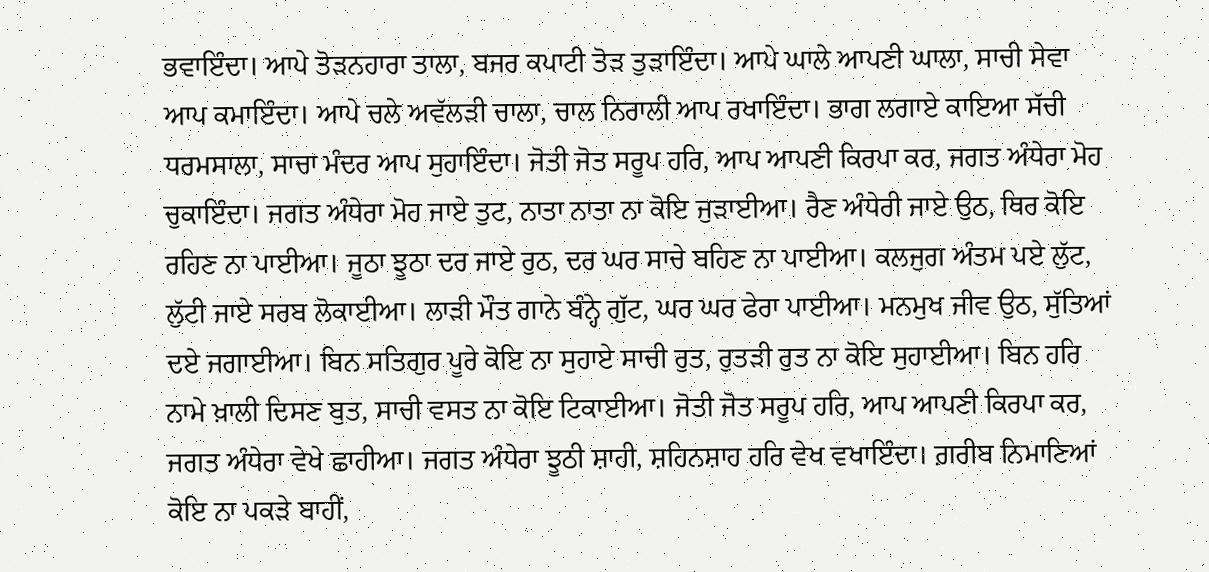ਭਵਾਇੰਦਾ। ਆਪੇ ਤੋੜਨਹਾਰਾ ਤਾਲਾ, ਬਜਰ ਕਪਾਟੀ ਤੋੜ ਤੁੜਾਇੰਦਾ। ਆਪੇ ਘਾਲੇ ਆਪਣੀ ਘਾਲਾ, ਸਾਚੀ ਸੇਵਾ ਆਪ ਕਮਾਇੰਦਾ। ਆਪੇ ਚਲੇ ਅਵੱਲੜੀ ਚਾਲਾ, ਚਾਲ ਨਿਰਾਲੀ ਆਪ ਰਖਾਇੰਦਾ। ਭਾਗ ਲਗਾਏ ਕਾਇਆ ਸੱਚੀ ਧਰਮਸਾਲਾ, ਸਾਚਾ ਮੰਦਰ ਆਪ ਸੁਹਾਇੰਦਾ। ਜੋਤੀ ਜੋਤ ਸਰੂਪ ਹਰਿ, ਆਪ ਆਪਣੀ ਕਿਰਪਾ ਕਰ, ਜਗਤ ਅੰਧੇਰਾ ਮੋਹ ਚੁਕਾਇੰਦਾ। ਜਗਤ ਅੰਧੇਰਾ ਮੋਹ ਜਾਏ ਤੁਟ, ਨਾਤਾ ਨਾਤਾ ਨਾ ਕੋਇ ਜੁੜਾਈਆ। ਰੈਣ ਅੰਧੇਰੀ ਜਾਏ ਉਠ, ਥਿਰ ਕੋਇ ਰਹਿਣ ਨਾ ਪਾਈਆ। ਜੂਠਾ ਝੂਠਾ ਦਰ ਜਾਏ ਰੁਠ, ਦਰ ਘਰ ਸਾਚੇ ਬਹਿਣ ਨਾ ਪਾਈਆ। ਕਲਜੁਗ ਅੰਤਮ ਪਏ ਲੁੱਟ, ਲੁੱਟੀ ਜਾਏ ਸਰਬ ਲੋਕਾਈਆ। ਲਾੜੀ ਮੌਤ ਗਾਨੇ ਬੰਨ੍ਹੇ ਗੁੱਟ, ਘਰ ਘਰ ਫੇਰਾ ਪਾਈਆ। ਮਨਮੁਖ ਜੀਵ ਉਠ, ਸੁੱਤਿਆਂ ਦਏ ਜਗਾਈਆ। ਬਿਨ ਸਤਿਗੁਰ ਪੂਰੇ ਕੋਇ ਨਾ ਸੁਹਾਏ ਸਾਚੀ ਰੁਤ, ਰੁਤੜੀ ਰੁਤ ਨਾ ਕੋਇ ਸੁਹਾਈਆ। ਬਿਨ ਹਰਿ ਨਾਮੇ ਖ਼ਾਲੀ ਦਿਸਣ ਬੁਤ, ਸਾਚੀ ਵਸਤ ਨਾ ਕੋਇ ਟਿਕਾਈਆ। ਜੋਤੀ ਜੋਤ ਸਰੂਪ ਹਰਿ, ਆਪ ਆਪਣੀ ਕਿਰਪਾ ਕਰ, ਜਗਤ ਅੰਧੇਰਾ ਵੇਖੇ ਛਾਹੀਆ। ਜਗਤ ਅੰਧੇਰਾ ਝੂਠੀ ਸ਼ਾਹੀ, ਸ਼ਹਿਨਸ਼ਾਹ ਹਰਿ ਵੇਖ ਵਖਾਇੰਦਾ। ਗ਼ਰੀਬ ਨਿਮਾਣਿਆਂ ਕੋਇ ਨਾ ਪਕੜੇ ਬਾਹੀਂ,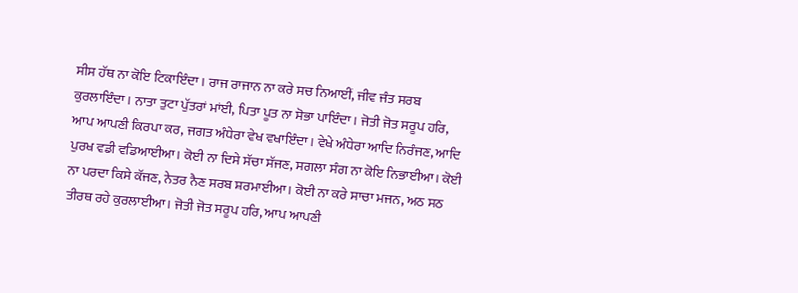ਸੀਸ ਹੱਥ ਨਾ ਕੋਇ ਟਿਕਾਇੰਦਾ। ਰਾਜ ਰਾਜਾਨ ਨਾ ਕਰੇ ਸਚ ਨਿਆਈਂ, ਜੀਵ ਜੰਤ ਸਰਬ ਕੁਰਲਾਇੰਦਾ । ਨਾਤਾ ਤੁਟਾ ਪੁੱਤਰਾਂ ਮਾਂਈ, ਪਿਤਾ ਪੂਤ ਨਾ ਸੋਭਾ ਪਾਇੰਦਾ। ਜੋਤੀ ਜੋਤ ਸਰੂਪ ਹਰਿ, ਆਪ ਆਪਣੀ ਕਿਰਪਾ ਕਰ, ਜਗਤ ਅੰਧੇਰਾ ਵੇਖ ਵਖਾਇੰਦਾ। ਵੇਖੇ ਅੰਧੇਰਾ ਆਦਿ ਨਿਰੰਜਣ, ਆਦਿ ਪੁਰਖ ਵਡੀ ਵਡਿਆਈਆ। ਕੋਈ ਨਾ ਦਿਸੇ ਸੱਚਾ ਸੱਜਣ, ਸਗਲਾ ਸੰਗ ਨਾ ਕੋਇ ਨਿਭਾਈਆ। ਕੋਈ ਨਾ ਪਰਦਾ ਕਿਸੇ ਕੱਜਣ, ਨੇਤਰ ਨੈਣ ਸਰਬ ਸ਼ਰਮਾਈਆ। ਕੋਈ ਨਾ ਕਰੇ ਸਾਚਾ ਮਜਨ, ਅਠ ਸਠ ਤੀਰਥ ਰਹੇ ਕੁਰਲਾਈਆ। ਜੋਤੀ ਜੋਤ ਸਰੂਪ ਹਰਿ, ਆਪ ਆਪਣੀ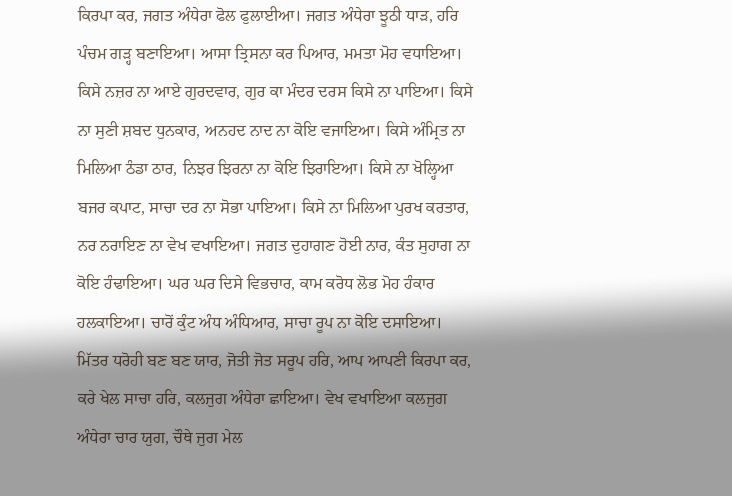ਕਿਰਪਾ ਕਰ, ਜਗਤ ਅੰਧੇਰਾ ਫੋਲ ਫੁਲਾਈਆ। ਜਗਤ ਅੰਧੇਰਾ ਝੂਠੀ ਧਾੜ, ਹਰਿ ਪੰਚਮ ਗੜ੍ਹ ਬਣਾਇਆ। ਆਸਾ ਤ੍ਰਿਸਨਾ ਕਰ ਪਿਆਰ, ਮਮਤਾ ਮੋਹ ਵਧਾਇਆ। ਕਿਸੇ ਨਜ਼ਰ ਨਾ ਆਏ ਗੁਰਦਵਾਰ, ਗੁਰ ਕਾ ਮੰਦਰ ਦਰਸ ਕਿਸੇ ਨਾ ਪਾਇਆ। ਕਿਸੇ ਨਾ ਸੁਣੀ ਸ਼ਬਦ ਧੁਨਕਾਰ, ਅਨਹਦ ਨਾਦ ਨਾ ਕੋਇ ਵਜਾਇਆ। ਕਿਸੇ ਅੰਮ੍ਰਿਤ ਨਾ ਮਿਲਿਆ ਠੰਡਾ ਠਾਰ, ਨਿਝਰ ਝਿਰਨਾ ਨਾ ਕੋਇ ਝਿਰਾਇਆ। ਕਿਸੇ ਨਾ ਖੋਲ੍ਹਿਆ ਬਜਰ ਕਪਾਟ, ਸਾਚਾ ਦਰ ਨਾ ਸੋਭਾ ਪਾਇਆ। ਕਿਸੇ ਨਾ ਮਿਲਿਆ ਪੁਰਖ ਕਰਤਾਰ, ਨਰ ਨਰਾਇਣ ਨਾ ਵੇਖ ਵਖਾਇਆ। ਜਗਤ ਦੁਹਾਗਣ ਹੋਈ ਨਾਰ, ਕੰਤ ਸੁਹਾਗ ਨਾ ਕੋਇ ਹੰਢਾਇਆ। ਘਰ ਘਰ ਦਿਸੇ ਵਿਭਚਾਰ, ਕਾਮ ਕਰੋਧ ਲੋਭ ਮੋਹ ਹੰਕਾਰ ਹਲਕਾਇਆ। ਚਾਰੋਂ ਕੁੰਟ ਅੰਧ ਅੰਧਿਆਰ, ਸਾਚਾ ਰੂਪ ਨਾ ਕੋਇ ਦਸਾਇਆ। ਮਿੱਤਰ ਧਰੋਹੀ ਬਣ ਬਣ ਯਾਰ, ਜੋਤੀ ਜੋਤ ਸਰੂਪ ਹਰਿ, ਆਪ ਆਪਣੀ ਕਿਰਪਾ ਕਰ, ਕਰੇ ਖੇਲ ਸਾਚਾ ਹਰਿ, ਕਲਜੁਗ ਅੰਧੇਰਾ ਛਾਇਆ। ਵੇਖ ਵਖਾਇਆ ਕਲਜੁਗ ਅੰਧੇਰਾ ਚਾਰ ਯੁਗ, ਚੌਥੇ ਜੁਗ ਮੇਲ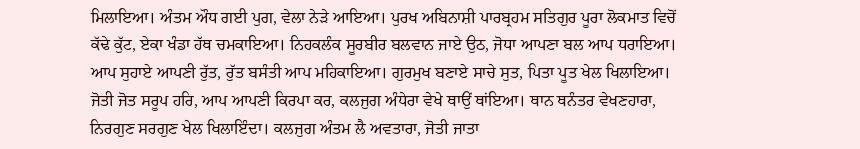ਮਿਲਾਇਆ। ਅੰਤਮ ਔਧ ਗਈ ਪੁਗ, ਵੇਲਾ ਨੇੜੇ ਆਇਆ। ਪੁਰਖ ਅਬਿਨਾਸ਼ੀ ਪਾਰਬ੍ਰਹਮ ਸਤਿਗੁਰ ਪੂਰਾ ਲੋਕਮਾਤ ਵਿਚੋਂ ਕੱਢੇ ਕੁੱਟ, ਏਕਾ ਖੰਡਾ ਹੱਥ ਚਮਕਾਇਆ। ਨਿਹਕਲੰਕ ਸੂਰਬੀਰ ਬਲਵਾਨ ਜਾਏ ਉਠ, ਜੋਧਾ ਆਪਣਾ ਬਲ ਆਪ ਧਰਾਇਆ। ਆਪ ਸੁਹਾਏ ਆਪਣੀ ਰੁੱਤ, ਰੁੱਤ ਬਸੰਤੀ ਆਪ ਮਹਿਕਾਇਆ। ਗੁਰਮੁਖ ਬਣਾਏ ਸਾਚੇ ਸੁਤ, ਪਿਤਾ ਪੂਤ ਖੇਲ ਖਿਲਾਇਆ। ਜੋਤੀ ਜੋਤ ਸਰੂਪ ਹਰਿ, ਆਪ ਆਪਣੀ ਕਿਰਪਾ ਕਰ, ਕਲਜੁਗ ਅੰਧੇਰਾ ਵੇਖੇ ਥਾਉਂ ਥਾਂਇਆ। ਥਾਨ ਥਨੰਤਰ ਵੇਖਣਹਾਰਾ, ਨਿਰਗੁਣ ਸਰਗੁਣ ਖੇਲ ਖਿਲਾਇੰਦਾ। ਕਲਜੁਗ ਅੰਤਮ ਲੈ ਅਵਤਾਰਾ, ਜੋਤੀ ਜਾਤਾ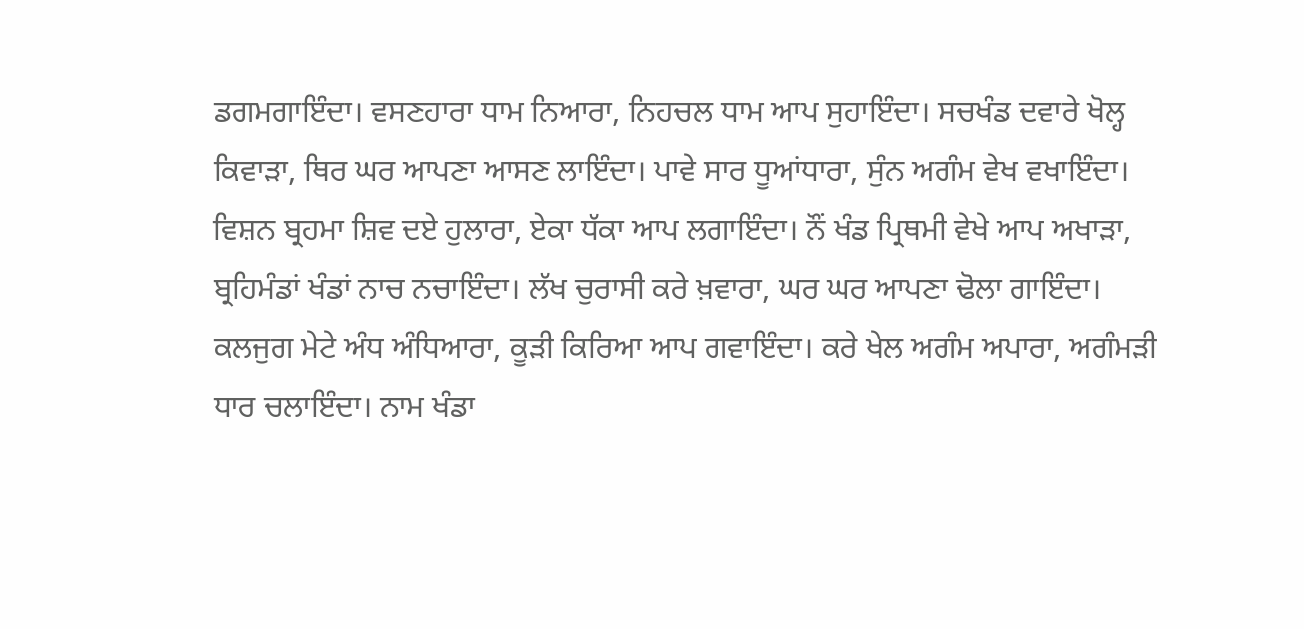ਡਗਮਗਾਇੰਦਾ। ਵਸਣਹਾਰਾ ਧਾਮ ਨਿਆਰਾ, ਨਿਹਚਲ ਧਾਮ ਆਪ ਸੁਹਾਇੰਦਾ। ਸਚਖੰਡ ਦਵਾਰੇ ਖੋਲ੍ਹ ਕਿਵਾੜਾ, ਥਿਰ ਘਰ ਆਪਣਾ ਆਸਣ ਲਾਇੰਦਾ। ਪਾਵੇ ਸਾਰ ਧੂਆਂਧਾਰਾ, ਸੁੰਨ ਅਗੰਮ ਵੇਖ ਵਖਾਇੰਦਾ। ਵਿਸ਼ਨ ਬ੍ਰਹਮਾ ਸ਼ਿਵ ਦਏ ਹੁਲਾਰਾ, ਏਕਾ ਧੱਕਾ ਆਪ ਲਗਾਇੰਦਾ। ਨੌਂ ਖੰਡ ਪ੍ਰਿਥਮੀ ਵੇਖੇ ਆਪ ਅਖਾੜਾ, ਬ੍ਰਹਿਮੰਡਾਂ ਖੰਡਾਂ ਨਾਚ ਨਚਾਇੰਦਾ। ਲੱਖ ਚੁਰਾਸੀ ਕਰੇ ਖ਼ਵਾਰਾ, ਘਰ ਘਰ ਆਪਣਾ ਢੋਲਾ ਗਾਇੰਦਾ। ਕਲਜੁਗ ਮੇਟੇ ਅੰਧ ਅੰਧਿਆਰਾ, ਕੂੜੀ ਕਿਰਿਆ ਆਪ ਗਵਾਇੰਦਾ। ਕਰੇ ਖੇਲ ਅਗੰਮ ਅਪਾਰਾ, ਅਗੰਮੜੀ ਧਾਰ ਚਲਾਇੰਦਾ। ਨਾਮ ਖੰਡਾ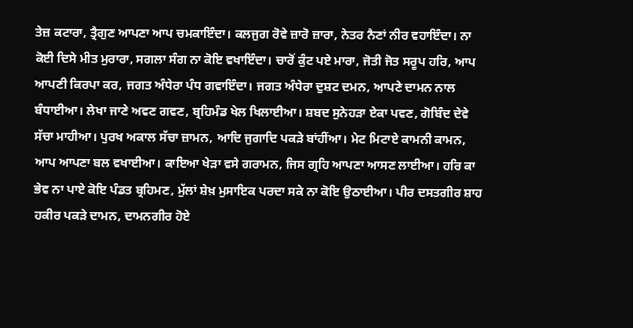ਤੇਜ਼ ਕਟਾਰਾ, ਤ੍ਰੈਗੁਣ ਆਪਣਾ ਆਪ ਚਮਕਾਇੰਦਾ। ਕਲਜੁਗ ਰੋਵੇ ਜ਼ਾਰੋ ਜ਼ਾਰਾ, ਨੇਤਰ ਨੈਣਾਂ ਨੀਰ ਵਹਾਇੰਦਾ। ਨਾ ਕੋਈ ਦਿਸੇ ਮੀਤ ਮੁਰਾਰਾ, ਸਗਲਾ ਸੰਗ ਨਾ ਕੋਇ ਵਖਾਇੰਦਾ। ਚਾਰੋਂ ਕੁੰਟ ਪਏ ਮਾਰਾ, ਜੋਤੀ ਜੋਤ ਸਰੂਪ ਹਰਿ, ਆਪ ਆਪਣੀ ਕਿਰਪਾ ਕਰ, ਜਗਤ ਅੰਧੇਰਾ ਪੰਧ ਗਵਾਇੰਦਾ। ਜਗਤ ਅੰਧੇਰਾ ਦੁਸ਼ਟ ਦਮਨ, ਆਪਣੇ ਦਾਮਨ ਨਾਲ ਬੰਧਾਈਆ। ਲੇਖਾ ਜਾਣੇ ਅਵਣ ਗਵਣ, ਬ੍ਰਹਿਮੰਡ ਖੇਲ ਖਿਲਾਈਆ। ਸ਼ਬਦ ਸੁਨੇਹੜਾ ਏਕਾ ਪਵਣ, ਗੋਬਿੰਦ ਦੇਵੇ ਸੱਚਾ ਮਾਹੀਆ। ਪੁਰਖ ਅਕਾਲ ਸੱਚਾ ਜ਼ਾਮਨ, ਆਦਿ ਜੁਗਾਦਿ ਪਕੜੇ ਬਾਂਹੀਂਆ। ਮੇਟ ਮਿਟਾਏ ਕਾਮਨੀ ਕਾਮਨ, ਆਪ ਆਪਣਾ ਬਲ ਵਖਾਈਆ। ਕਾਇਆ ਖੇੜਾ ਵਸੇ ਗਰਾਮਨ, ਜਿਸ ਗ੍ਰਹਿ ਆਪਣਾ ਆਸਣ ਲਾਈਆ। ਹਰਿ ਕਾ ਭੇਵ ਨਾ ਪਾਏ ਕੋਇ ਪੰਡਤ ਬ੍ਰਹਿਮਣ, ਮੁੱਲਾਂ ਸ਼ੇਖ਼ ਮੁਸਾਇਕ ਪਰਦਾ ਸਕੇ ਨਾ ਕੋਇ ਉਠਾਈਆ। ਪੀਰ ਦਸਤਗੀਰ ਸ਼ਾਹ ਹਕੀਰ ਪਕੜੇ ਦਾਮਨ, ਦਾਮਨਗੀਰ ਹੋਏ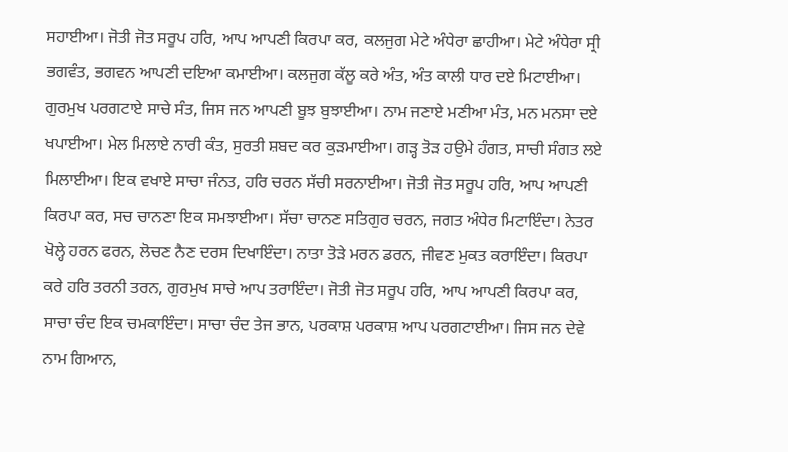ਸਹਾਈਆ। ਜੋਤੀ ਜੋਤ ਸਰੂਪ ਹਰਿ, ਆਪ ਆਪਣੀ ਕਿਰਪਾ ਕਰ, ਕਲਜੁਗ ਮੇਟੇ ਅੰਧੇਰਾ ਛਾਹੀਆ। ਮੇਟੇ ਅੰਧੇਰਾ ਸ੍ਰੀ ਭਗਵੰਤ, ਭਗਵਨ ਆਪਣੀ ਦਇਆ ਕਮਾਈਆ। ਕਲਜੁਗ ਕੱਲੂ ਕਰੇ ਅੰਤ, ਅੰਤ ਕਾਲੀ ਧਾਰ ਦਏ ਮਿਟਾਈਆ। ਗੁਰਮੁਖ ਪਰਗਟਾਏ ਸਾਚੇ ਸੰਤ, ਜਿਸ ਜਨ ਆਪਣੀ ਬੂਝ ਬੁਝਾਈਆ। ਨਾਮ ਜਣਾਏ ਮਣੀਆ ਮੰਤ, ਮਨ ਮਨਸਾ ਦਏ ਖਪਾਈਆ। ਮੇਲ ਮਿਲਾਏ ਨਾਰੀ ਕੰਤ, ਸੁਰਤੀ ਸ਼ਬਦ ਕਰ ਕੁੜਮਾਈਆ। ਗੜ੍ਹ ਤੋੜ ਹਉਮੇ ਹੰਗਤ, ਸਾਚੀ ਸੰਗਤ ਲਏ ਮਿਲਾਈਆ। ਇਕ ਵਖਾਏ ਸਾਚਾ ਜੰਨਤ, ਹਰਿ ਚਰਨ ਸੱਚੀ ਸਰਨਾਈਆ। ਜੋਤੀ ਜੋਤ ਸਰੂਪ ਹਰਿ, ਆਪ ਆਪਣੀ ਕਿਰਪਾ ਕਰ, ਸਚ ਚਾਨਣਾ ਇਕ ਸਮਝਾਈਆ। ਸੱਚਾ ਚਾਨਣ ਸਤਿਗੁਰ ਚਰਨ, ਜਗਤ ਅੰਧੇਰ ਮਿਟਾਇੰਦਾ। ਨੇਤਰ ਖੋਲ੍ਹੇ ਹਰਨ ਫਰਨ, ਲੋਚਣ ਨੈਣ ਦਰਸ ਦਿਖਾਇੰਦਾ। ਨਾਤਾ ਤੋੜੇ ਮਰਨ ਡਰਨ, ਜੀਵਣ ਮੁਕਤ ਕਰਾਇੰਦਾ। ਕਿਰਪਾ ਕਰੇ ਹਰਿ ਤਰਨੀ ਤਰਨ, ਗੁਰਮੁਖ ਸਾਚੇ ਆਪ ਤਰਾਇੰਦਾ। ਜੋਤੀ ਜੋਤ ਸਰੂਪ ਹਰਿ, ਆਪ ਆਪਣੀ ਕਿਰਪਾ ਕਰ, ਸਾਚਾ ਚੰਦ ਇਕ ਚਮਕਾਇੰਦਾ। ਸਾਚਾ ਚੰਦ ਤੇਜ ਭਾਨ, ਪਰਕਾਸ਼ ਪਰਕਾਸ਼ ਆਪ ਪਰਗਟਾਈਆ। ਜਿਸ ਜਨ ਦੇਵੇ ਨਾਮ ਗਿਆਨ,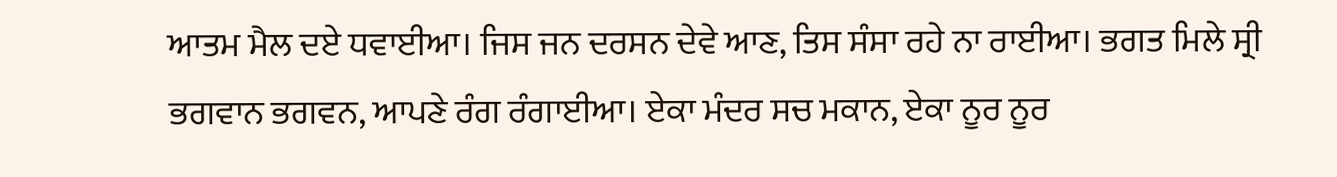ਆਤਮ ਮੈਲ ਦਏ ਧਵਾਈਆ। ਜਿਸ ਜਨ ਦਰਸਨ ਦੇਵੇ ਆਣ, ਤਿਸ ਸੰਸਾ ਰਹੇ ਨਾ ਰਾਈਆ। ਭਗਤ ਮਿਲੇ ਸ੍ਰੀ ਭਗਵਾਨ ਭਗਵਨ, ਆਪਣੇ ਰੰਗ ਰੰਗਾਈਆ। ਏਕਾ ਮੰਦਰ ਸਚ ਮਕਾਨ, ਏਕਾ ਨੂਰ ਨੂਰ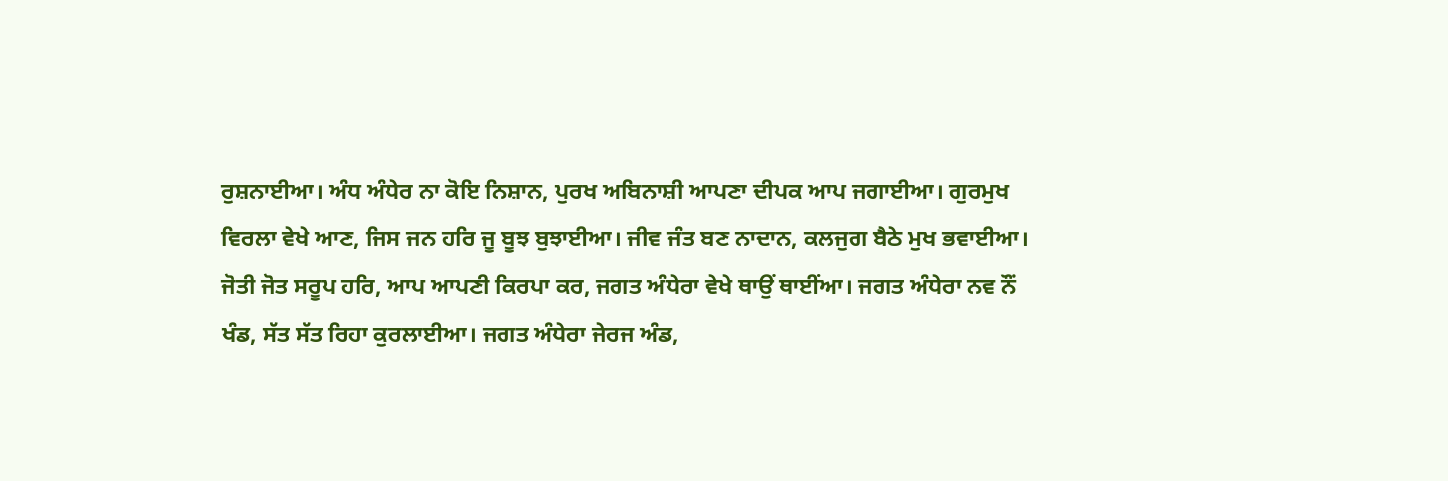ਰੁਸ਼ਨਾਈਆ। ਅੰਧ ਅੰਧੇਰ ਨਾ ਕੋਇ ਨਿਸ਼ਾਨ, ਪੁਰਖ ਅਬਿਨਾਸ਼ੀ ਆਪਣਾ ਦੀਪਕ ਆਪ ਜਗਾਈਆ। ਗੁਰਮੁਖ ਵਿਰਲਾ ਵੇਖੇ ਆਣ, ਜਿਸ ਜਨ ਹਰਿ ਜੂ ਬੂਝ ਬੁਝਾਈਆ। ਜੀਵ ਜੰਤ ਬਣ ਨਾਦਾਨ, ਕਲਜੁਗ ਬੈਠੇ ਮੁਖ ਭਵਾਈਆ। ਜੋਤੀ ਜੋਤ ਸਰੂਪ ਹਰਿ, ਆਪ ਆਪਣੀ ਕਿਰਪਾ ਕਰ, ਜਗਤ ਅੰਧੇਰਾ ਵੇਖੇ ਥਾਉਂ ਥਾਈਂਆ। ਜਗਤ ਅੰਧੇਰਾ ਨਵ ਨੌਂ ਖੰਡ, ਸੱਤ ਸੱਤ ਰਿਹਾ ਕੁਰਲਾਈਆ। ਜਗਤ ਅੰਧੇਰਾ ਜੇਰਜ ਅੰਡ,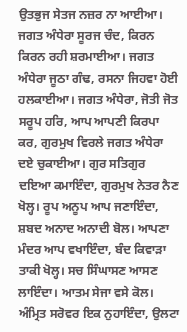ਉਤਭੁਜ ਸੇਤਜ ਨਜ਼ਰ ਨਾ ਆਈਆ। ਜਗਤ ਅੰਧੇਰਾ ਸੂਰਜ ਚੰਦ, ਕਿਰਨ ਕਿਰਨ ਰਹੀ ਸ਼ਰਮਾਈਆ। ਜਗਤ ਅੰਧੇਰਾ ਜੂਠਾ ਗੰਢ, ਰਸਨਾ ਜਿਹਵਾ ਹੋਈ ਹਲਕਾਈਆ। ਜਗਤ ਅੰਧੇਰਾ, ਜੋਤੀ ਜੋਤ ਸਰੂਪ ਹਰਿ, ਆਪ ਆਪਣੀ ਕਿਰਪਾ ਕਰ, ਗੁਰਮੁਖ ਵਿਰਲੇ ਜਗਤ ਅੰਧੇਰਾ ਦਏ ਚੁਕਾਈਆ। ਗੁਰ ਸਤਿਗੁਰ ਦਇਆ ਕਮਾਇੰਦਾ, ਗੁਰਮੁਖ ਨੇਤਰ ਨੈਣ ਖੋਲ੍ਹ। ਰੂਪ ਅਨੂਪ ਆਪ ਜਣਾਇੰਦਾ, ਸ਼ਬਦ ਅਨਾਦ ਅਨਾਦੀ ਬੋਲ। ਆਪਣਾ ਮੰਦਰ ਆਪ ਵਖਾਇੰਦਾ, ਬੰਦ ਕਿਵਾੜਾ ਤਾਕੀ ਖੋਲ੍ਹ। ਸਚ ਸਿੰਘਾਸਣ ਆਸਣ ਲਾਇੰਦਾ। ਆਤਮ ਸੇਜਾ ਵਸੇ ਕੋਲ। ਅੰਮ੍ਰਿਤ ਸਰੋਵਰ ਇਕ ਨੁਹਾਇੰਦਾ, ਉਲਟਾ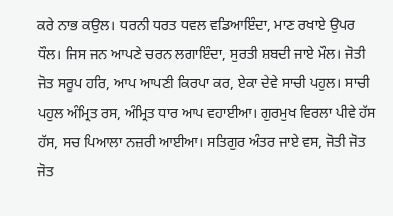ਕਰੇ ਨਾਭ ਕਉਲ। ਧਰਨੀ ਧਰਤ ਧਵਲ ਵਡਿਆਇੰਦਾ, ਮਾਣ ਰਖਾਏ ਉਪਰ ਧੌਲ। ਜਿਸ ਜਨ ਆਪਣੇ ਚਰਨ ਲਗਾਇੰਦਾ, ਸੁਰਤੀ ਸ਼ਬਦੀ ਜਾਏ ਮੌਲ। ਜੋਤੀ ਜੋਤ ਸਰੂਪ ਹਰਿ, ਆਪ ਆਪਣੀ ਕਿਰਪਾ ਕਰ, ਏਕਾ ਦੇਵੇ ਸਾਚੀ ਪਹੁਲ। ਸਾਚੀ ਪਹੁਲ ਅੰਮ੍ਰਿਤ ਰਸ, ਅੰਮ੍ਰਿਤ ਧਾਰ ਆਪ ਵਹਾਈਆ। ਗੁਰਮੁਖ ਵਿਰਲਾ ਪੀਵੇ ਹੱਸ ਹੱਸ, ਸਚ ਪਿਆਲਾ ਨਜ਼ਰੀ ਆਈਆ। ਸਤਿਗੁਰ ਅੰਤਰ ਜਾਏ ਵਸ, ਜੋਤੀ ਜੋਤ ਜੋਤ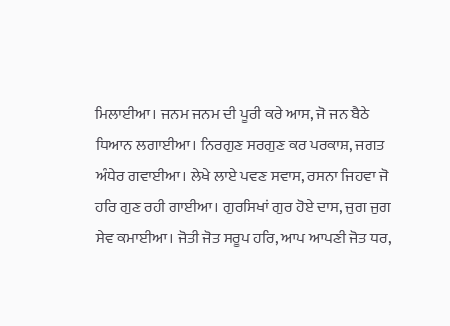ਮਿਲਾਈਆ। ਜਨਮ ਜਨਮ ਦੀ ਪੂਰੀ ਕਰੇ ਆਸ, ਜੋ ਜਨ ਬੈਠੇ ਧਿਆਨ ਲਗਾਈਆ। ਨਿਰਗੁਣ ਸਰਗੁਣ ਕਰ ਪਰਕਾਸ਼, ਜਗਤ ਅੰਧੇਰ ਗਵਾਈਆ। ਲੇਖੇ ਲਾਏ ਪਵਣ ਸਵਾਸ, ਰਸਨਾ ਜਿਹਵਾ ਜੋ ਹਰਿ ਗੁਣ ਰਹੀ ਗਾਈਆ। ਗੁਰਸਿਖਾਂ ਗੁਰ ਹੋਏ ਦਾਸ, ਜੁਗ ਜੁਗ ਸੇਵ ਕਮਾਈਆ। ਜੋਤੀ ਜੋਤ ਸਰੂਪ ਹਰਿ, ਆਪ ਆਪਣੀ ਜੋਤ ਧਰ,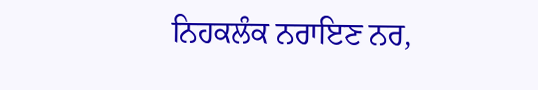ਨਿਹਕਲੰਕ ਨਰਾਇਣ ਨਰ,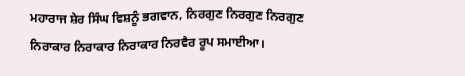ਮਹਾਰਾਜ ਸ਼ੇਰ ਸਿੰਘ ਵਿਸ਼ਨੂੰ ਭਗਵਾਨ, ਨਿਰਗੁਣ ਨਿਰਗੁਣ ਨਿਰਗੁਣ ਨਿਰਾਕਾਰ ਨਿਰਾਕਾਰ ਨਿਰਾਕਾਰ ਨਿਰਵੈਰ ਰੂਪ ਸਮਾਈਆ।